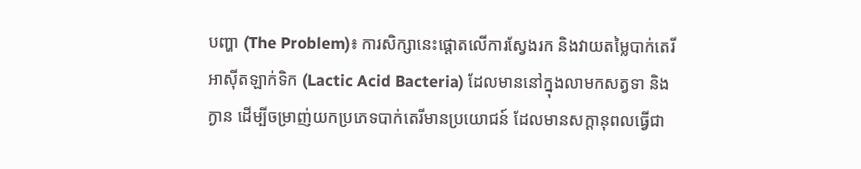បញ្ហា (The Problem)៖ ការសិក្សានេះផ្តោតលើការស្វែងរក និងវាយតម្លៃបាក់តេរីអាស៊ីតឡាក់ទិក (Lactic Acid Bacteria) ដែលមាននៅក្នុងលាមកសត្វទា និងក្ងាន ដើម្បីចម្រាញ់យកប្រភេទបាក់តេរីមានប្រយោជន៍ ដែលមានសក្តានុពលធ្វើជា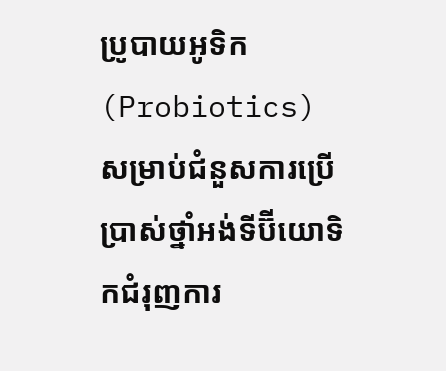ប្រូបាយអូទិក (Probiotics) សម្រាប់ជំនួសការប្រើប្រាស់ថ្នាំអង់ទីប៊ីយោទិកជំរុញការ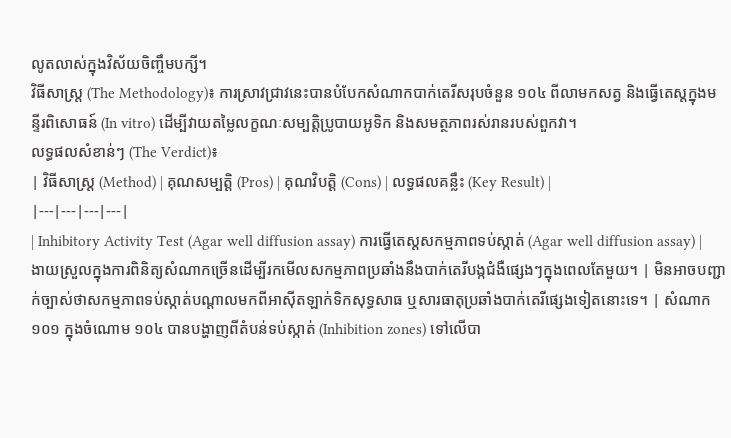លូតលាស់ក្នុងវិស័យចិញ្ចឹមបក្សី។
វិធីសាស្ត្រ (The Methodology)៖ ការស្រាវជ្រាវនេះបានបំបែកសំណាកបាក់តេរីសរុបចំនួន ១០៤ ពីលាមកសត្វ និងធ្វើតេស្តក្នុងមន្ទីរពិសោធន៍ (In vitro) ដើម្បីវាយតម្លៃលក្ខណៈសម្បត្តិប្រូបាយអូទិក និងសមត្ថភាពរស់រានរបស់ពួកវា។
លទ្ធផលសំខាន់ៗ (The Verdict)៖
| វិធីសាស្ត្រ (Method) | គុណសម្បត្តិ (Pros) | គុណវិបត្តិ (Cons) | លទ្ធផលគន្លឹះ (Key Result) |
|---|---|---|---|
| Inhibitory Activity Test (Agar well diffusion assay) ការធ្វើតេស្តសកម្មភាពទប់ស្កាត់ (Agar well diffusion assay) |
ងាយស្រួលក្នុងការពិនិត្យសំណាកច្រើនដើម្បីរកមើលសកម្មភាពប្រឆាំងនឹងបាក់តេរីបង្កជំងឺផ្សេងៗក្នុងពេលតែមួយ។ | មិនអាចបញ្ជាក់ច្បាស់ថាសកម្មភាពទប់ស្កាត់បណ្តាលមកពីអាស៊ីតឡាក់ទិកសុទ្ធសាធ ឬសារធាតុប្រឆាំងបាក់តេរីផ្សេងទៀតនោះទេ។ | សំណាក ១០១ ក្នុងចំណោម ១០៤ បានបង្ហាញពីតំបន់ទប់ស្កាត់ (Inhibition zones) ទៅលើបា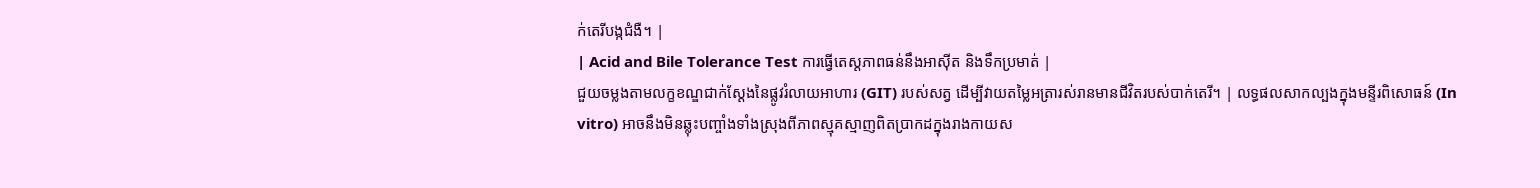ក់តេរីបង្កជំងឺ។ |
| Acid and Bile Tolerance Test ការធ្វើតេស្តភាពធន់នឹងអាស៊ីត និងទឹកប្រមាត់ |
ជួយចម្លងតាមលក្ខខណ្ឌជាក់ស្តែងនៃផ្លូវរំលាយអាហារ (GIT) របស់សត្វ ដើម្បីវាយតម្លៃអត្រារស់រានមានជីវិតរបស់បាក់តេរី។ | លទ្ធផលសាកល្បងក្នុងមន្ទីរពិសោធន៍ (In vitro) អាចនឹងមិនឆ្លុះបញ្ចាំងទាំងស្រុងពីភាពស្មុគស្មាញពិតប្រាកដក្នុងរាងកាយស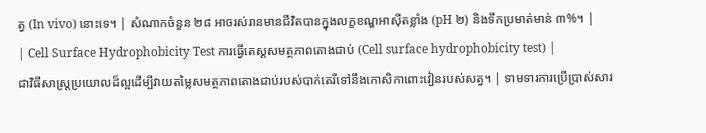ត្វ (In vivo) នោះទេ។ | សំណាកចំនួន ២៨ អាចរស់រានមានជីវិតបានក្នុងលក្ខខណ្ឌអាស៊ីតខ្លាំង (pH ២) និងទឹកប្រមាត់មាន់ ៣%។ |
| Cell Surface Hydrophobicity Test ការធ្វើតេស្តសមត្ថភាពតោងជាប់ (Cell surface hydrophobicity test) |
ជាវិធីសាស្ត្រប្រយោលដ៏ល្អដើម្បីវាយតម្លៃសមត្ថភាពតោងជាប់របស់បាក់តេរីទៅនឹងកោសិកាពោះវៀនរបស់សត្វ។ | ទាមទារការប្រើប្រាស់សារ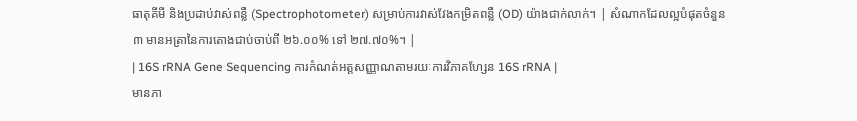ធាតុគីមី និងប្រដាប់វាស់ពន្លឺ (Spectrophotometer) សម្រាប់ការវាស់វែងកម្រិតពន្លឺ (OD) យ៉ាងជាក់លាក់។ | សំណាកដែលល្អបំផុតចំនួន ៣ មានអត្រានៃការតោងជាប់ចាប់ពី ២៦.០០% ទៅ ២៧.៧០%។ |
| 16S rRNA Gene Sequencing ការកំណត់អត្តសញ្ញាណតាមរយៈការវិភាគហ្សែន 16S rRNA |
មានភា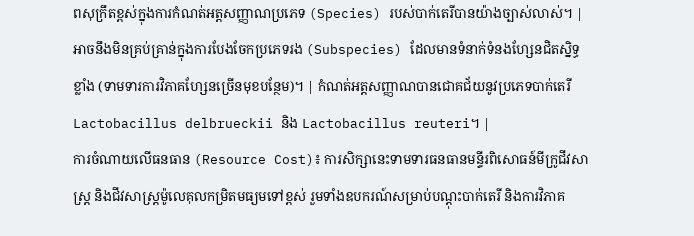ពសុក្រឹតខ្ពស់ក្នុងការកំណត់អត្តសញ្ញាណប្រភេទ (Species) របស់បាក់តេរីបានយ៉ាងច្បាស់លាស់។ | អាចនឹងមិនគ្រប់គ្រាន់ក្នុងការបែងចែកប្រភេទរង (Subspecies) ដែលមានទំនាក់ទំនងហ្សែនជិតស្និទ្ធខ្លាំង (ទាមទារការវិភាគហ្សែនច្រើនមុខបន្ថែម)។ | កំណត់អត្តសញ្ញាណបានជោគជ័យនូវប្រភេទបាក់តេរី Lactobacillus delbrueckii និង Lactobacillus reuteri។ |
ការចំណាយលើធនធាន (Resource Cost)៖ ការសិក្សានេះទាមទារធនធានមន្ទីរពិសោធន៍មីក្រូជីវសាស្ត្រ និងជីវសាស្ត្រម៉ូលេគុលកម្រិតមធ្យមទៅខ្ពស់ រួមទាំងឧបករណ៍សម្រាប់បណ្ដុះបាក់តេរី និងការវិភាគ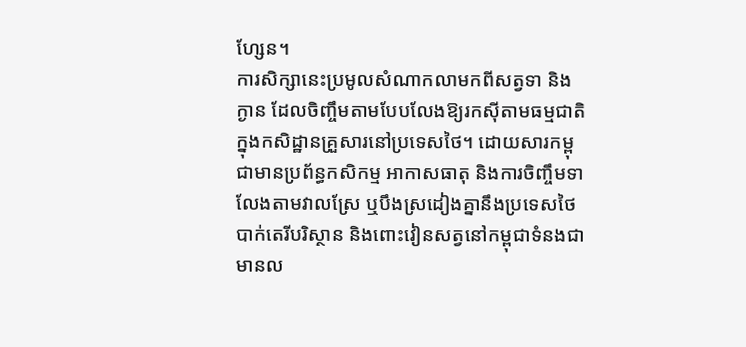ហ្សែន។
ការសិក្សានេះប្រមូលសំណាកលាមកពីសត្វទា និងក្ងាន ដែលចិញ្ចឹមតាមបែបលែងឱ្យរកស៊ីតាមធម្មជាតិក្នុងកសិដ្ឋានគ្រួសារនៅប្រទេសថៃ។ ដោយសារកម្ពុជាមានប្រព័ន្ធកសិកម្ម អាកាសធាតុ និងការចិញ្ចឹមទាលែងតាមវាលស្រែ ឬបឹងស្រដៀងគ្នានឹងប្រទេសថៃ បាក់តេរីបរិស្ថាន និងពោះវៀនសត្វនៅកម្ពុជាទំនងជាមានល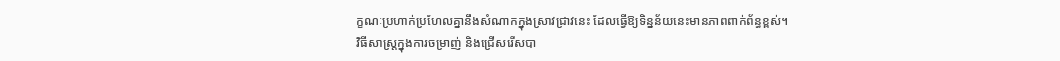ក្ខណៈប្រហាក់ប្រហែលគ្នានឹងសំណាកក្នុងស្រាវជ្រាវនេះ ដែលធ្វើឱ្យទិន្នន័យនេះមានភាពពាក់ព័ន្ធខ្ពស់។
វិធីសាស្ត្រក្នុងការចម្រាញ់ និងជ្រើសរើសបា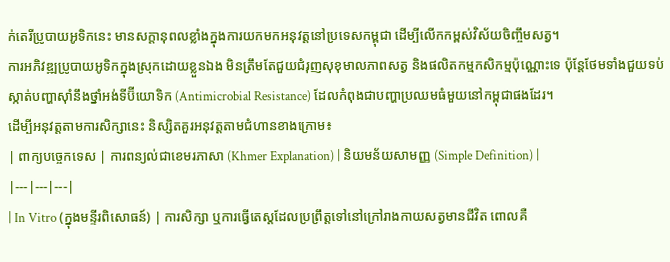ក់តេរីប្រូបាយអូទិកនេះ មានសក្តានុពលខ្លាំងក្នុងការយកមកអនុវត្តនៅប្រទេសកម្ពុជា ដើម្បីលើកកម្ពស់វិស័យចិញ្ចឹមសត្វ។
ការអភិវឌ្ឍប្រូបាយអូទិកក្នុងស្រុកដោយខ្លួនឯង មិនត្រឹមតែជួយជំរុញសុខុមាលភាពសត្វ និងផលិតកម្មកសិកម្មប៉ុណ្ណោះទេ ប៉ុន្តែថែមទាំងជួយទប់ស្កាត់បញ្ហាស៊ាំនឹងថ្នាំអង់ទីប៊ីយោទិក (Antimicrobial Resistance) ដែលកំពុងជាបញ្ហាប្រឈមធំមួយនៅកម្ពុជាផងដែរ។
ដើម្បីអនុវត្តតាមការសិក្សានេះ និស្សិតគួរអនុវត្តតាមជំហានខាងក្រោម៖
| ពាក្យបច្ចេកទេស | ការពន្យល់ជាខេមរភាសា (Khmer Explanation) | និយមន័យសាមញ្ញ (Simple Definition) |
|---|---|---|
| In Vitro (ក្នុងមន្ទីរពិសោធន៍) | ការសិក្សា ឬការធ្វើតេស្តដែលប្រព្រឹត្តទៅនៅក្រៅរាងកាយសត្វមានជីវិត ពោលគឺ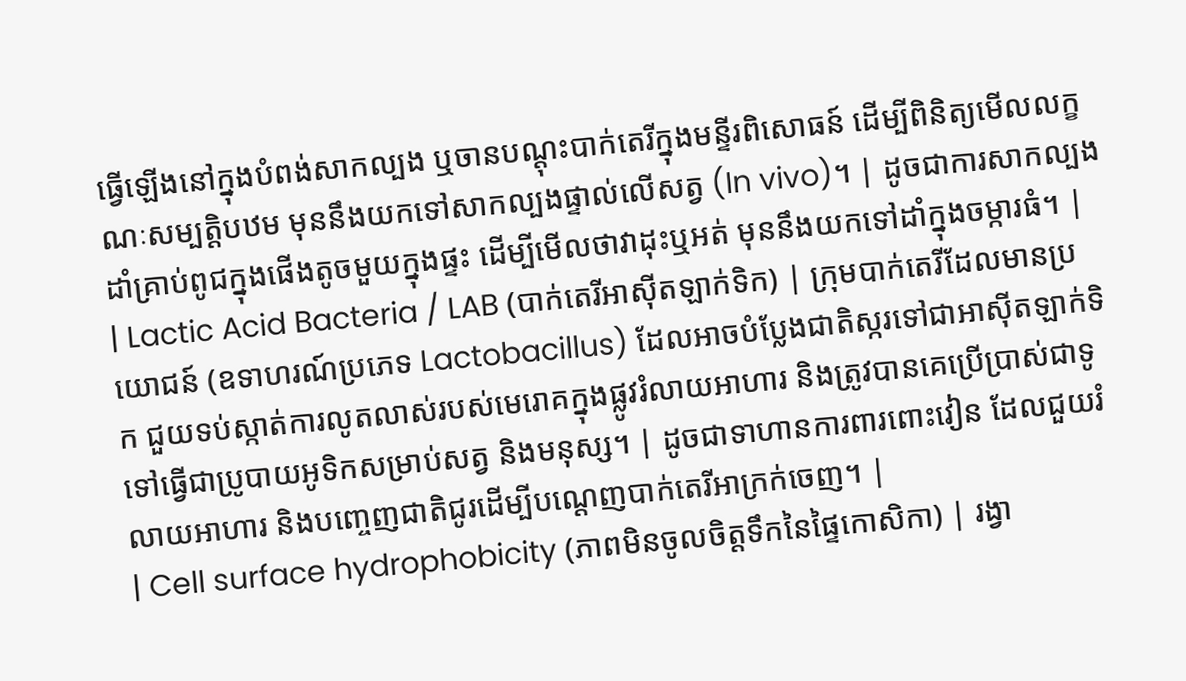ធ្វើឡើងនៅក្នុងបំពង់សាកល្បង ឬចានបណ្តុះបាក់តេរីក្នុងមន្ទីរពិសោធន៍ ដើម្បីពិនិត្យមើលលក្ខណៈសម្បត្តិបឋម មុននឹងយកទៅសាកល្បងផ្ទាល់លើសត្វ (In vivo)។ | ដូចជាការសាកល្បងដាំគ្រាប់ពូជក្នុងផើងតូចមួយក្នុងផ្ទះ ដើម្បីមើលថាវាដុះឬអត់ មុននឹងយកទៅដាំក្នុងចម្ការធំ។ |
| Lactic Acid Bacteria / LAB (បាក់តេរីអាស៊ីតឡាក់ទិក) | ក្រុមបាក់តេរីដែលមានប្រយោជន៍ (ឧទាហរណ៍ប្រភេទ Lactobacillus) ដែលអាចបំប្លែងជាតិស្ករទៅជាអាស៊ីតឡាក់ទិក ជួយទប់ស្កាត់ការលូតលាស់របស់មេរោគក្នុងផ្លូវរំលាយអាហារ និងត្រូវបានគេប្រើប្រាស់ជាទូទៅធ្វើជាប្រូបាយអូទិកសម្រាប់សត្វ និងមនុស្ស។ | ដូចជាទាហានការពារពោះវៀន ដែលជួយរំលាយអាហារ និងបញ្ចេញជាតិជូរដើម្បីបណ្តេញបាក់តេរីអាក្រក់ចេញ។ |
| Cell surface hydrophobicity (ភាពមិនចូលចិត្តទឹកនៃផ្ទៃកោសិកា) | រង្វា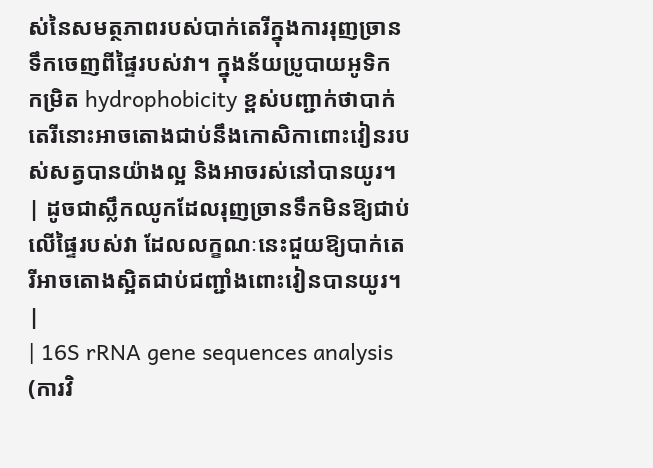ស់នៃសមត្ថភាពរបស់បាក់តេរីក្នុងការរុញច្រានទឹកចេញពីផ្ទៃរបស់វា។ ក្នុងន័យប្រូបាយអូទិក កម្រិត hydrophobicity ខ្ពស់បញ្ជាក់ថាបាក់តេរីនោះអាចតោងជាប់នឹងកោសិកាពោះវៀនរបស់សត្វបានយ៉ាងល្អ និងអាចរស់នៅបានយូរ។ | ដូចជាស្លឹកឈូកដែលរុញច្រានទឹកមិនឱ្យជាប់លើផ្ទៃរបស់វា ដែលលក្ខណៈនេះជួយឱ្យបាក់តេរីអាចតោងស្អិតជាប់ជញ្ជាំងពោះវៀនបានយូរ។ |
| 16S rRNA gene sequences analysis (ការវិ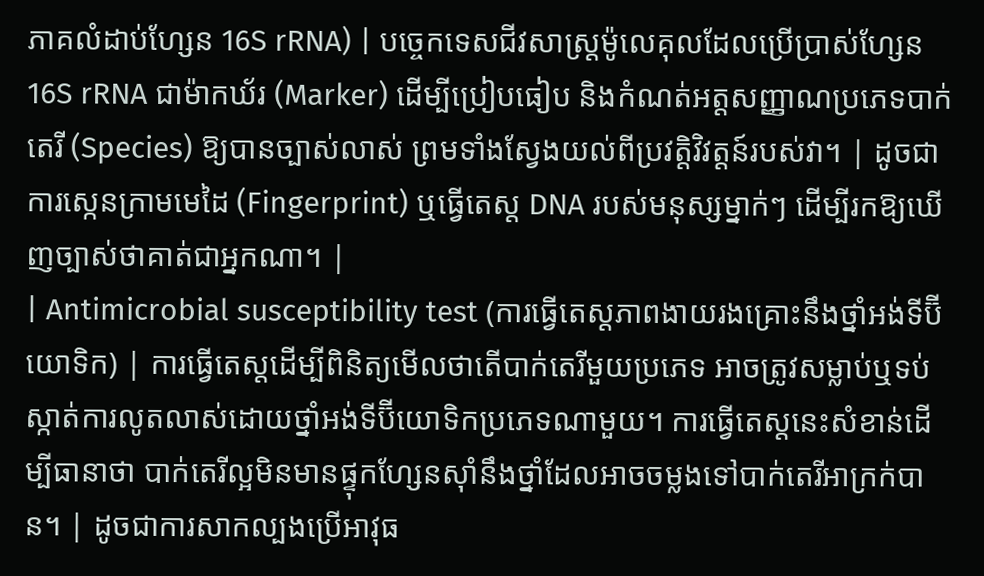ភាគលំដាប់ហ្សែន 16S rRNA) | បច្ចេកទេសជីវសាស្ត្រម៉ូលេគុលដែលប្រើប្រាស់ហ្សែន 16S rRNA ជាម៉ាកឃ័រ (Marker) ដើម្បីប្រៀបធៀប និងកំណត់អត្តសញ្ញាណប្រភេទបាក់តេរី (Species) ឱ្យបានច្បាស់លាស់ ព្រមទាំងស្វែងយល់ពីប្រវត្តិវិវត្តន៍របស់វា។ | ដូចជាការស្កេនក្រាមមេដៃ (Fingerprint) ឬធ្វើតេស្ត DNA របស់មនុស្សម្នាក់ៗ ដើម្បីរកឱ្យឃើញច្បាស់ថាគាត់ជាអ្នកណា។ |
| Antimicrobial susceptibility test (ការធ្វើតេស្តភាពងាយរងគ្រោះនឹងថ្នាំអង់ទីប៊ីយោទិក) | ការធ្វើតេស្តដើម្បីពិនិត្យមើលថាតើបាក់តេរីមួយប្រភេទ អាចត្រូវសម្លាប់ឬទប់ស្កាត់ការលូតលាស់ដោយថ្នាំអង់ទីប៊ីយោទិកប្រភេទណាមួយ។ ការធ្វើតេស្តនេះសំខាន់ដើម្បីធានាថា បាក់តេរីល្អមិនមានផ្ទុកហ្សែនស៊ាំនឹងថ្នាំដែលអាចចម្លងទៅបាក់តេរីអាក្រក់បាន។ | ដូចជាការសាកល្បងប្រើអាវុធ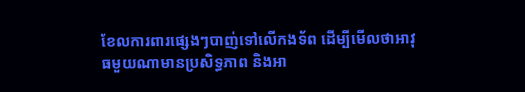ខែលការពារផ្សេងៗបាញ់ទៅលើកងទ័ព ដើម្បីមើលថាអាវុធមួយណាមានប្រសិទ្ធភាព និងអា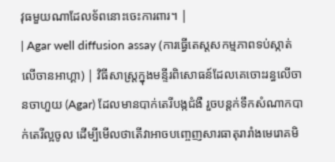វុធមួយណាដែលទ័ពនោះចេះការពារ។ |
| Agar well diffusion assay (ការធ្វើតេស្តសកម្មភាពទប់ស្កាត់លើចានអាហ្គា) | វិធីសាស្ត្រក្នុងមន្ទីរពិសោធន៍ដែលគេចោះរន្ធលើចានចាហួយ (Agar) ដែលមានបាក់តេរីបង្កជំងឺ រួចបន្តក់ទឹកសំណាកបាក់តេរីល្អចូល ដើម្បីមើលថាតើវាអាចបញ្ចេញសារធាតុរារាំងមេរោគមិ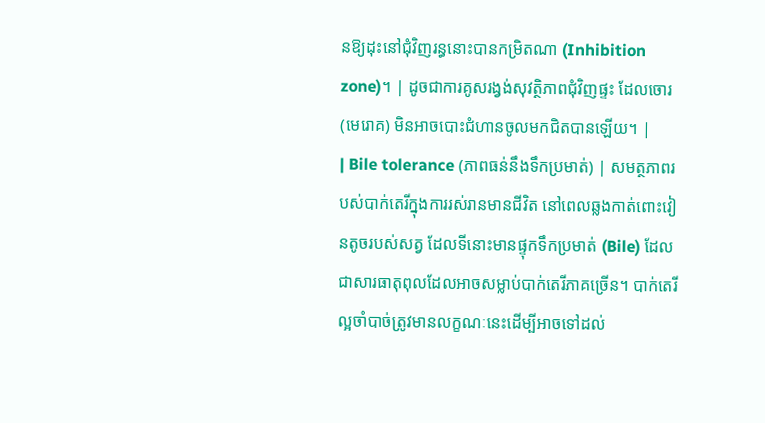នឱ្យដុះនៅជុំវិញរន្ធនោះបានកម្រិតណា (Inhibition zone)។ | ដូចជាការគូសរង្វង់សុវត្ថិភាពជុំវិញផ្ទះ ដែលចោរ (មេរោគ) មិនអាចបោះជំហានចូលមកជិតបានឡើយ។ |
| Bile tolerance (ភាពធន់នឹងទឹកប្រមាត់) | សមត្ថភាពរបស់បាក់តេរីក្នុងការរស់រានមានជីវិត នៅពេលឆ្លងកាត់ពោះវៀនតូចរបស់សត្វ ដែលទីនោះមានផ្ទុកទឹកប្រមាត់ (Bile) ដែលជាសារធាតុពុលដែលអាចសម្លាប់បាក់តេរីភាគច្រើន។ បាក់តេរីល្អចាំបាច់ត្រូវមានលក្ខណៈនេះដើម្បីអាចទៅដល់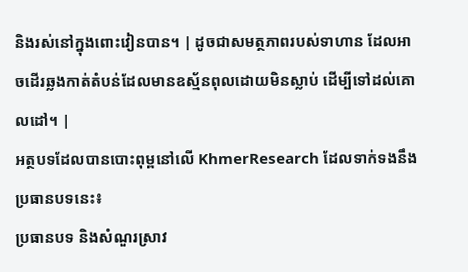និងរស់នៅក្នុងពោះវៀនបាន។ | ដូចជាសមត្ថភាពរបស់ទាហាន ដែលអាចដើរឆ្លងកាត់តំបន់ដែលមានឧស្ម័នពុលដោយមិនស្លាប់ ដើម្បីទៅដល់គោលដៅ។ |
អត្ថបទដែលបានបោះពុម្ពនៅលើ KhmerResearch ដែលទាក់ទងនឹងប្រធានបទនេះ៖
ប្រធានបទ និងសំណួរស្រាវ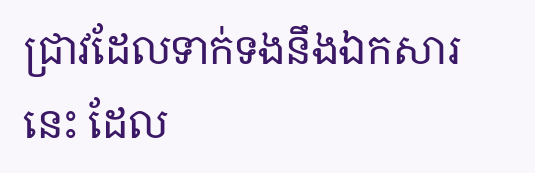ជ្រាវដែលទាក់ទងនឹងឯកសារនេះ ដែល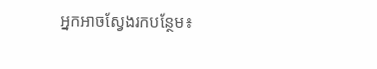អ្នកអាចស្វែងរកបន្ថែម៖